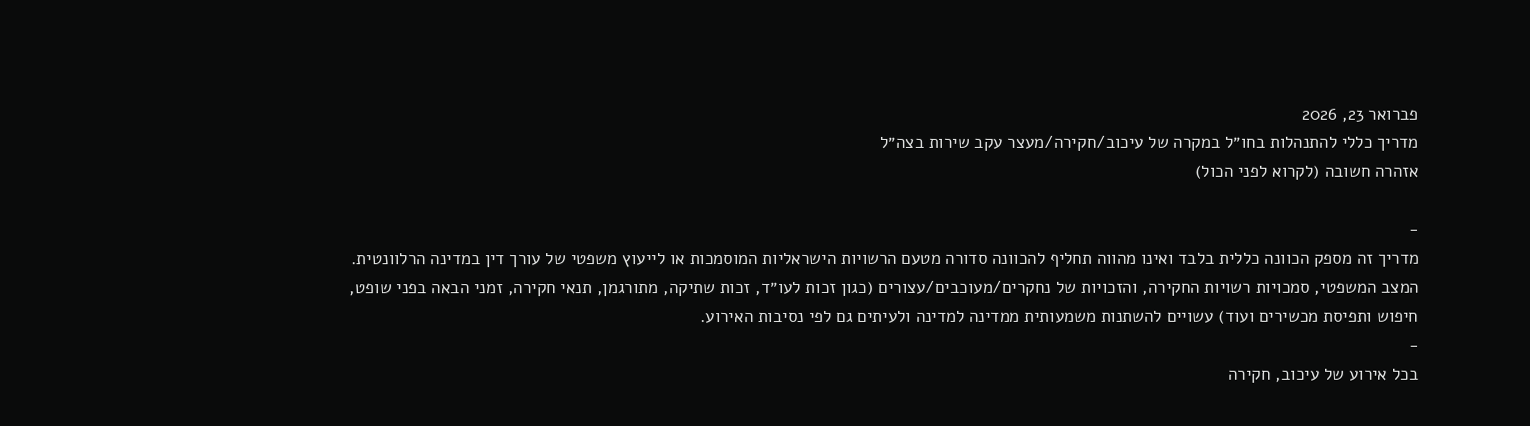פברואר 23, 2026
מדריך כללי להתנהלות בחו״ל במקרה של עיכוב/חקירה/מעצר עקב שירות בצה״ל
אזהרה חשובה (לקרוא לפני הכול)

-
מדריך זה מספק הכוונה כללית בלבד ואינו מהווה תחליף להכוונה סדורה מטעם הרשויות הישראליות המוסמכות או לייעוץ משפטי של עורך דין במדינה הרלוונטית.
המצב המשפטי, סמכויות רשויות החקירה, והזכויות של נחקרים/מעוכבים/עצורים (כגון זכות לעו״ד, זכות שתיקה, מתורגמן, תנאי חקירה, זמני הבאה בפני שופט, חיפוש ותפיסת מכשירים ועוד) עשויים להשתנות משמעותית ממדינה למדינה ולעיתים גם לפי נסיבות האירוע.
-
בכל אירוע של עיכוב, חקירה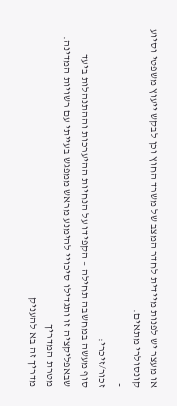או מעצר יש לפנות מיידית לחדר המצב של משרד החוץ וכן לבקש ייעוץ משפטי וסיוע קונסולרי מתאים.
-
זכור/זיכרי:
סוף מעשה במחשבה תחילה – הקפידו על הנחיות ההיערכות וההתנהלות ביעד שבאפליקציה זו ותגדילו סיכויי להימנע מראש ממפגש בעייתי עם רשויות המדינה.
מטרת המדריך
מדריך זה בא להעניק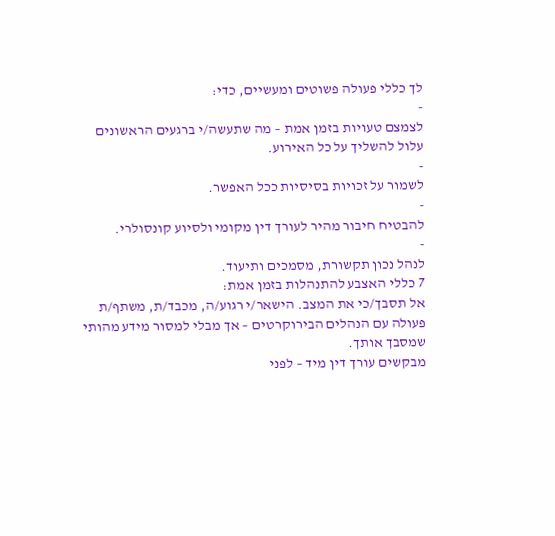לך כללי פעולה פשוטים ומעשיים, כדי:
-
לצמצם טעויות בזמן אמת – מה שתעשה/י ברגעים הראשונים עלול להשליך על כל האירוע.
-
לשמור על זכויות בסיסיות ככל האפשר.
-
להבטיח חיבור מהיר לעורך דין מקומי ולסיוע קונסולרי.
-
לנהל נכון תקשורת, מסמכים ותיעוד.
7 כללי האצבע להתנהלות בזמן אמת:
אל תסבך/כי את המצב. הישאר/י רגוע/ה, מכבד/ת, משתף/ת פעולה עם הנהלים הבירוקרטים – אך מבלי למסור מידע מהותי שמסבך אותך.
מבקשים עורך דין מיד – לפני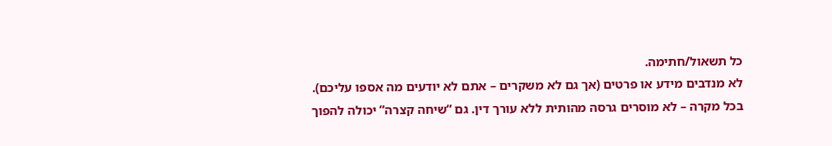כל תשאול/חתימה.
לא מנדבים מידע או פרטים (אך גם לא משקרים – אתם לא יודעים מה אספו עליכם).
בכל מקרה – לא מוסרים גרסה מהותית ללא עורך דין. גם “שיחה קצרה” יכולה להפוך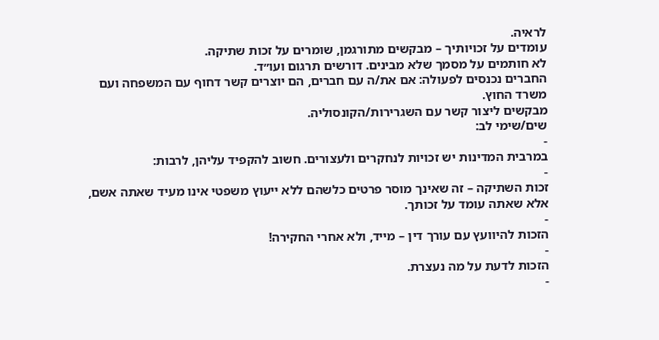לראיה.
עומדים על זכויותיך – מבקשים מתורגמן, שומרים על זכות שתיקה.
לא חותמים על מסמך שלא מבינים. דורשים תרגום ועו״ד.
החברים נכנסים לפעולה: אם את/ה עם חברים, הם יוצרים קשר דחוף עם המשפחה ועם משרד החוץ.
מבקשים ליצור קשר עם השגרירות/הקונסוליה.
שים/שימי לב:
-
במרבית המדינות יש זכויות לנחקרים ולעצורים. חשוב להקפיד עליהן, לרבות:
-
זכות השתיקה – זה שאינך מוסר פרטים כלשהם ללא ייעוץ משפטי אינו מעיד שאתה אשם, אלא שאתה עומד על זכותך.
-
הזכות להיוועץ עם עורך דין – מייד, ולא אחרי החקירה!
-
הזכות לדעת על מה נעצרת.
-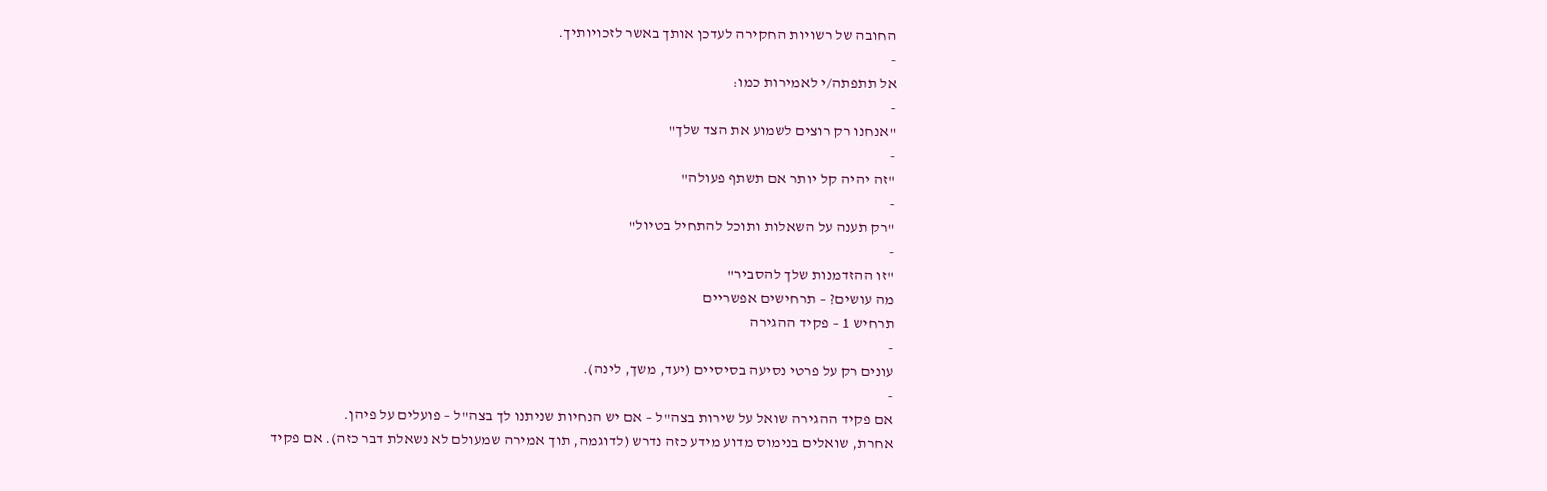החובה של רשויות החקירה לעדכן אותך באשר לזכויותיך.
-
אל תתפתה/י לאמירות כמו:
-
"אנחנו רק רוצים לשמוע את הצד שלך"
-
"זה יהיה קל יותר אם תשתף פעולה"
-
"רק תענה על השאלות ותוכל להתחיל בטיול"
-
"זו ההזדמנות שלך להסביר"
מה עושים? – תרחישים אפשריים
תרחיש 1 – פקיד ההגירה
-
עונים רק על פרטי נסיעה בסיסיים (יעד, משך, לינה).
-
אם פקיד ההגירה שואל על שירות בצה"ל – אם יש הנחיות שניתנו לך בצה"ל – פועלים על פיהן.
אחרת, שואלים בנימוס מדוע מידע כזה נדרש (לדוגמה, תוך אמירה שמעולם לא נשאלת דבר כזה). אם פקיד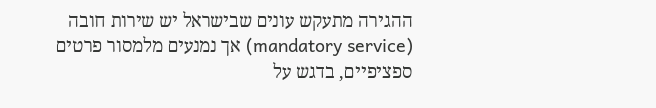ההגירה מתעקש עונים שבישראל יש שירות חובה (mandatory service) אך נמנעים מלמסור פרטים ספציפיים, בדגש על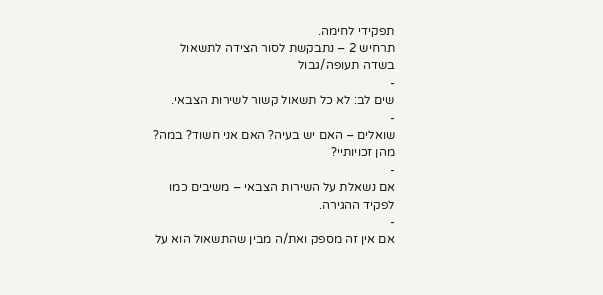תפקידי לחימה.
תרחיש 2 – נתבקשת לסור הצידה לתשאול בשדה תעופה/גבול
-
שים לב: לא כל תשאול קשור לשירות הצבאי.
-
שואלים – האם יש בעיה? האם אני חשוד? במה? מהן זכויותיי?
-
אם נשאלת על השירות הצבאי – משיבים כמו לפקיד ההגירה.
-
אם אין זה מספק ואת/ה מבין שהתשאול הוא על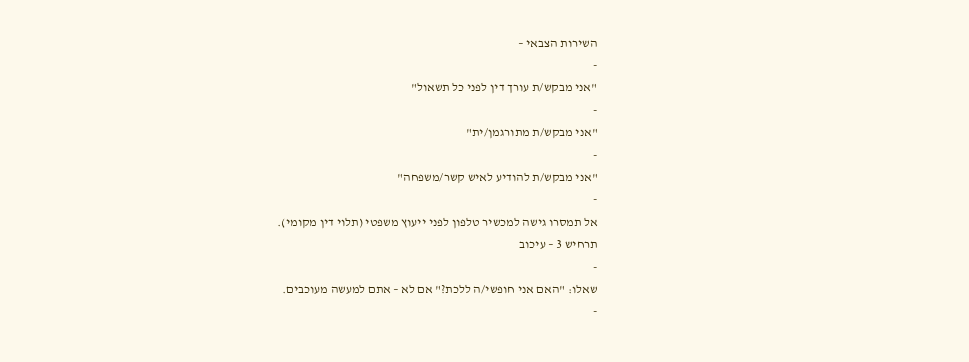השירות הצבאי –
-
"אני מבקש/ת עורך דין לפני כל תשאול"
-
"אני מבקש/ת מתורגמן/ית"
-
"אני מבקש/ת להודיע לאיש קשר/משפחה"
-
אל תמסרו גישה למכשיר טלפון לפני ייעוץ משפטי (תלוי דין מקומי).
תרחיש 3 – עיכוב
-
שאלו: "האם אני חופשי/ה ללכת?" אם לא – אתם למעשה מעוכבים.
-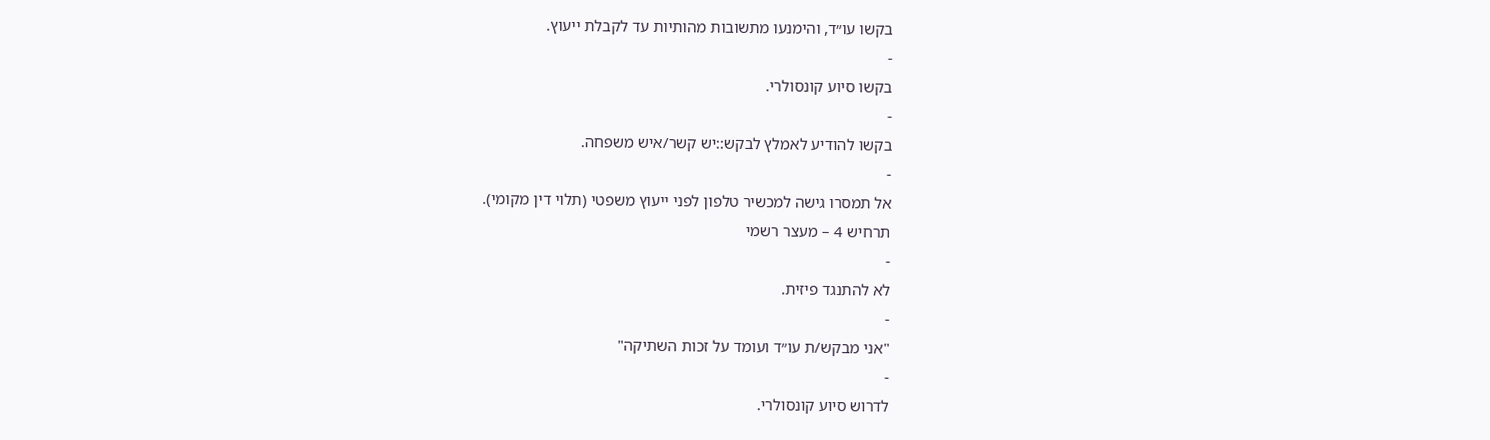בקשו עו״ד, והימנעו מתשובות מהותיות עד לקבלת ייעוץ.
-
בקשו סיוע קונסולרי.
-
בקשו להודיע לאמלץ לבקש::יש קשר/איש משפחה.
-
אל תמסרו גישה למכשיר טלפון לפני ייעוץ משפטי (תלוי דין מקומי).
תרחיש 4 – מעצר רשמי
-
לא להתנגד פיזית.
-
"אני מבקש/ת עו״ד ועומד על זכות השתיקה"
-
לדרוש סיוע קונסולרי.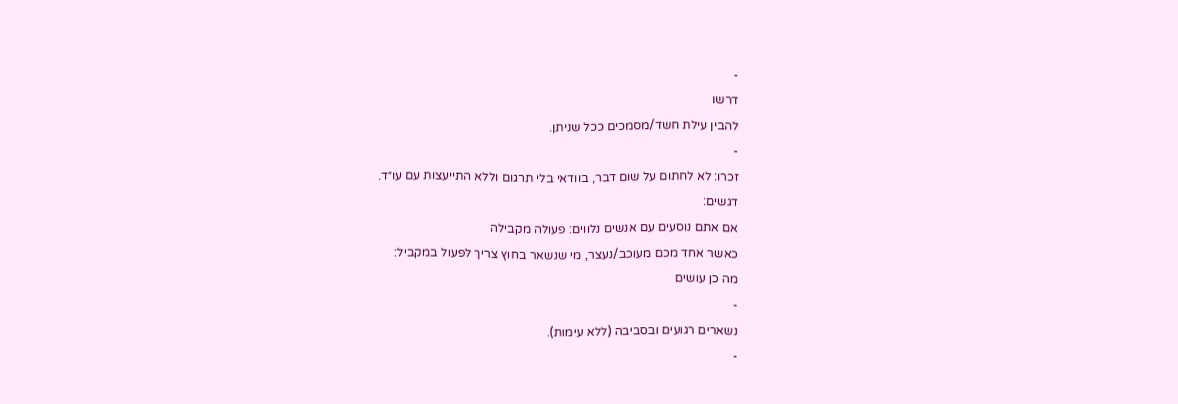-
דרשו
להבין עילת חשד/מסמכים ככל שניתן.
-
זכרו: לא לחתום על שום דבר, בוודאי בלי תרגום וללא התייעצות עם עו״ד.
דגשים:
אם אתם נוסעים עם אנשים נלווים: פעולה מקבילה
כאשר אחד מכם מעוכב/נעצר, מי שנשאר בחוץ צריך לפעול במקביל:
מה כן עושים
-
נשארים רגועים ובסביבה (ללא עימות).
-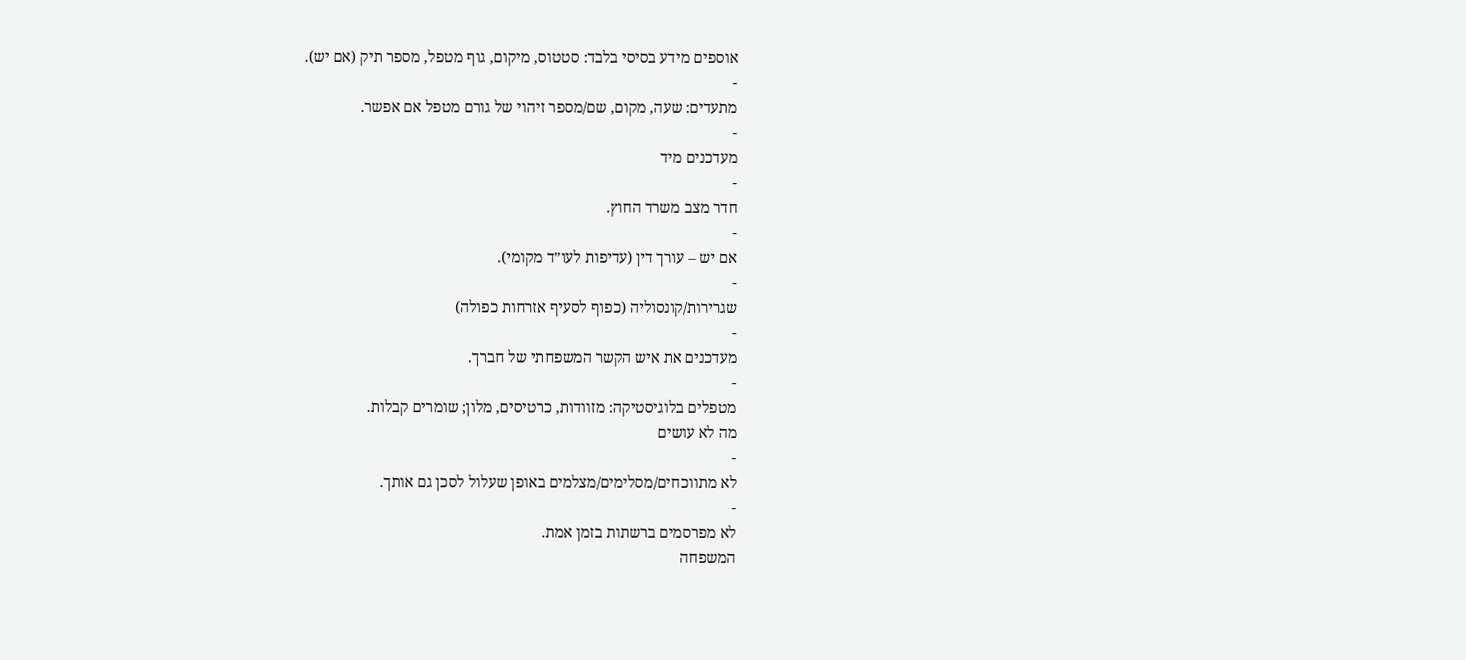אוספים מידע בסיסי בלבד: סטטוס, מיקום, גוף מטפל, מספר תיק (אם יש).
-
מתעדים: שעה, מקום, שם/מספר זיהוי של גורם מטפל אם אפשר.
-
מעדכנים מיד
-
חדר מצב משרד החוץ.
-
אם יש – עורך דין (עדיפות לעו״ד מקומי).
-
שגרירות/קונסוליה (כפוף לסעיף אזרחות כפולה)
-
מעדכנים את איש הקשר המשפחתי של חברך.
-
מטפלים בלוגיסטיקה: מזוודות, כרטיסים, מלון; שומרים קבלות.
מה לא עושים
-
לא מתווכחים/מסלימים/מצלמים באופן שעלול לסכן גם אותך.
-
לא מפרסמים ברשתות בזמן אמת.
המשפחה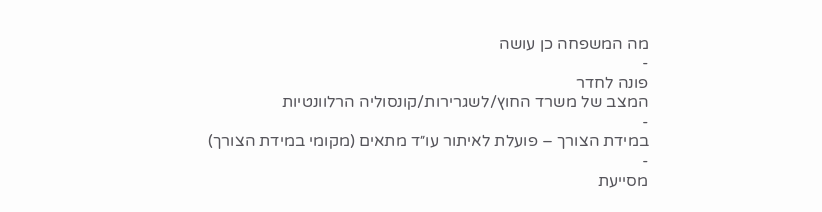מה המשפחה כן עושה
-
פונה לחדר
המצב של משרד החוץ/לשגרירות/קונסוליה הרלוונטיות
-
במידת הצורך – פועלת לאיתור עו״ד מתאים (מקומי במידת הצורך)
-
מסייעת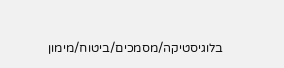בלוגיסטיקה/מסמכים/ביטוח/מימון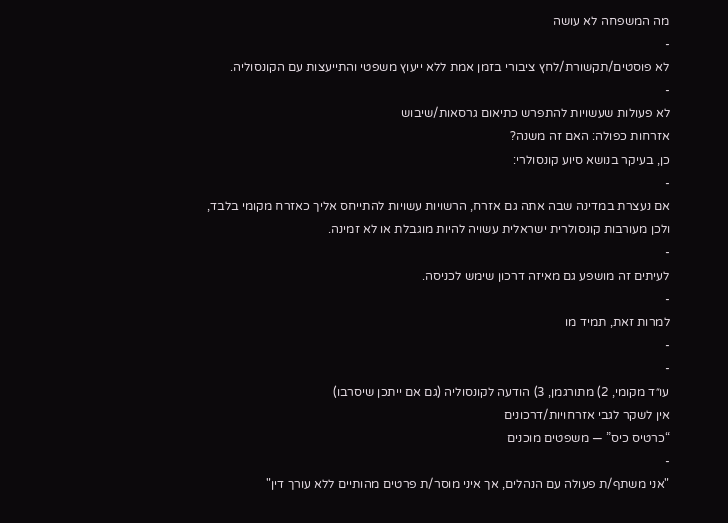מה המשפחה לא עושה
-
לא פוסטים/תקשורת/לחץ ציבורי בזמן אמת ללא ייעוץ משפטי והתייעצות עם הקונסוליה.
-
לא פעולות שעשויות להתפרש כתיאום גרסאות/שיבוש
אזרחות כפולה: האם זה משנה?
כן, בעיקר בנושא סיוע קונסולרי:
-
אם נעצרת במדינה שבה אתה גם אזרח, הרשויות עשויות להתייחס אליך כאזרח מקומי בלבד, ולכן מעורבות קונסולרית ישראלית עשויה להיות מוגבלת או לא זמינה.
-
לעיתים זה מושפע גם מאיזה דרכון שימש לכניסה.
-
למרות זאת, תמיד מו
-
-
עו״ד מקומי, 2) מתורגמן, 3) הודעה לקונסוליה (גם אם ייתכן שיסרבו)
אין לשקר לגבי אזרחויות/דרכונים
“כרטיס כיס” — משפטים מוכנים
-
"אני משתף/ת פעולה עם הנהלים, אך איני מוסר/ת פרטים מהותיים ללא עורך דין"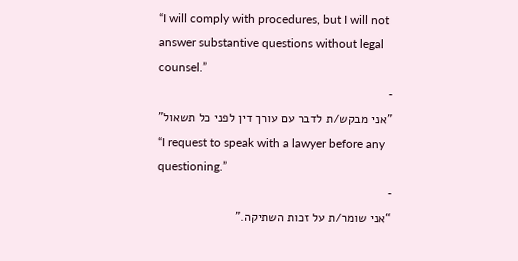“I will comply with procedures, but I will not answer substantive questions without legal counsel.”
-
"אני מבקש/ת לדבר עם עורך דין לפני כל תשאול"
“I request to speak with a lawyer before any questioning.”
-
“אני שומר/ת על זכות השתיקה.”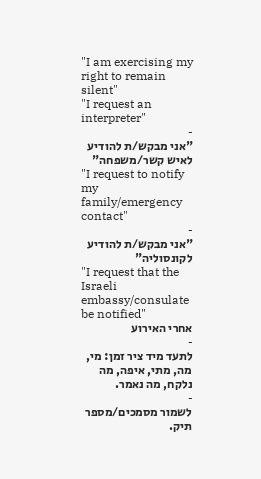"I am exercising my right to remain silent"
"I request an interpreter"
-
"אני מבקש/ת להודיע לאיש קשר/משפחה"
"I request to notify my family/emergency contact"
-
"אני מבקש/ת להודיע לקונסוליה"
"I request that the Israeli embassy/consulate be notified"
אחרי האירוע
-
לתעד מיד ציר זמן: מי, מה, מתי, איפה, מה נלקח, מה נאמר.
-
לשמור מסמכים/מספר תיק.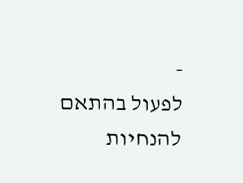-
לפעול בהתאם להנחיות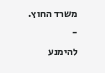משרד החוץ.
-
להימנע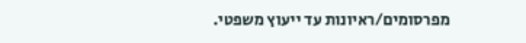מפרסומים/ראיונות עד ייעוץ משפטי.